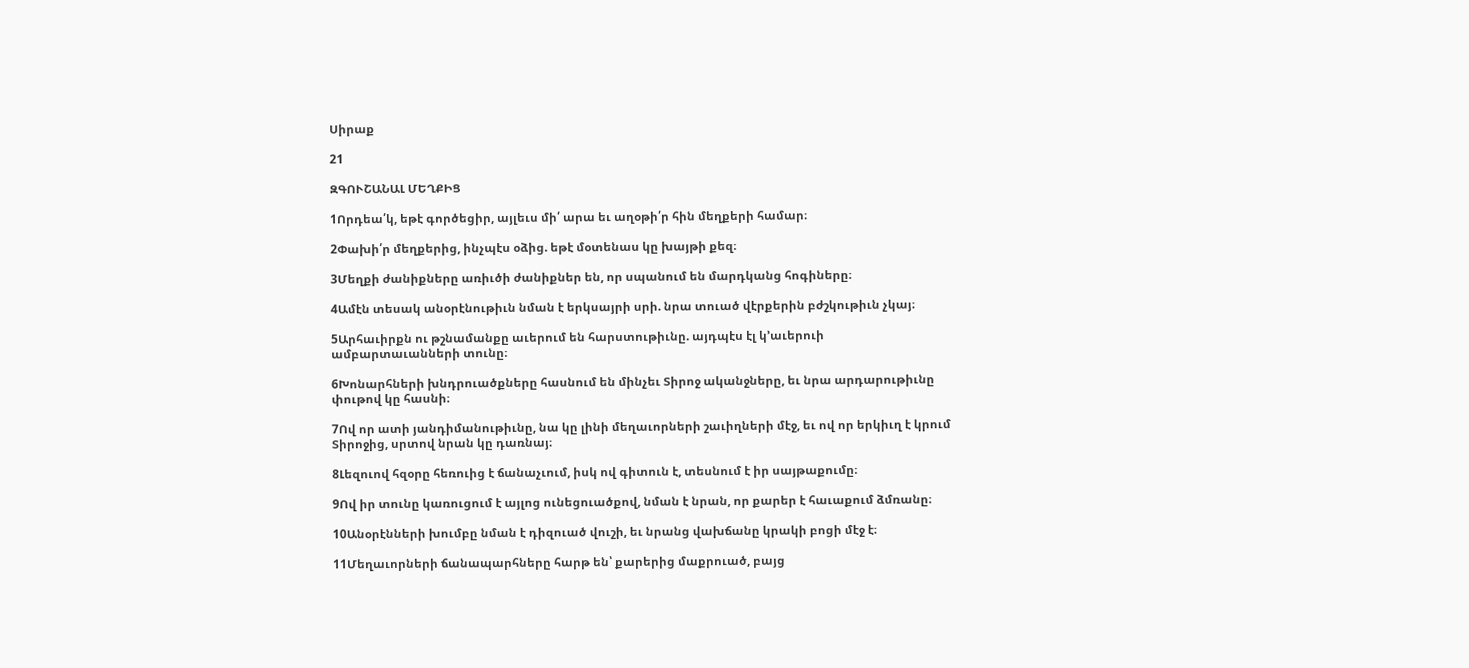Սիրաք

21

ԶԳՈՒՇԱՆԱԼ ՄԵՂՔԻՑ

1Որդեա՛կ, եթէ գործեցիր, այլեւս մի՛ արա եւ աղօթի՛ր հին մեղքերի համար։

2Փախի՛ր մեղքերից, ինչպէս օձից. եթէ մօտենաս կը խայթի քեզ։

3Մեղքի ժանիքները առիւծի ժանիքներ են, որ սպանում են մարդկանց հոգիները։

4Ամէն տեսակ անօրէնութիւն նման է երկսայրի սրի. նրա տուած վէրքերին բժշկութիւն չկայ։

5Արհաւիրքն ու թշնամանքը աւերում են հարստութիւնը. այդպէս էլ կ’աւերուի ամբարտաւանների տունը։

6Խոնարհների խնդրուածքները հասնում են մինչեւ Տիրոջ ականջները, եւ նրա արդարութիւնը փութով կը հասնի։

7Ով որ ատի յանդիմանութիւնը, նա կը լինի մեղաւորների շաւիղների մէջ, եւ ով որ երկիւղ է կրում Տիրոջից, սրտով նրան կը դառնայ։

8Լեզուով հզօրը հեռուից է ճանաչւում, իսկ ով գիտուն է, տեսնում է իր սայթաքումը։

9Ով իր տունը կառուցում է այլոց ունեցուածքով, նման է նրան, որ քարեր է հաւաքում ձմռանը։

10Անօրէնների խումբը նման է դիզուած վուշի, եւ նրանց վախճանը կրակի բոցի մէջ է։

11Մեղաւորների ճանապարհները հարթ են՝ քարերից մաքրուած, բայց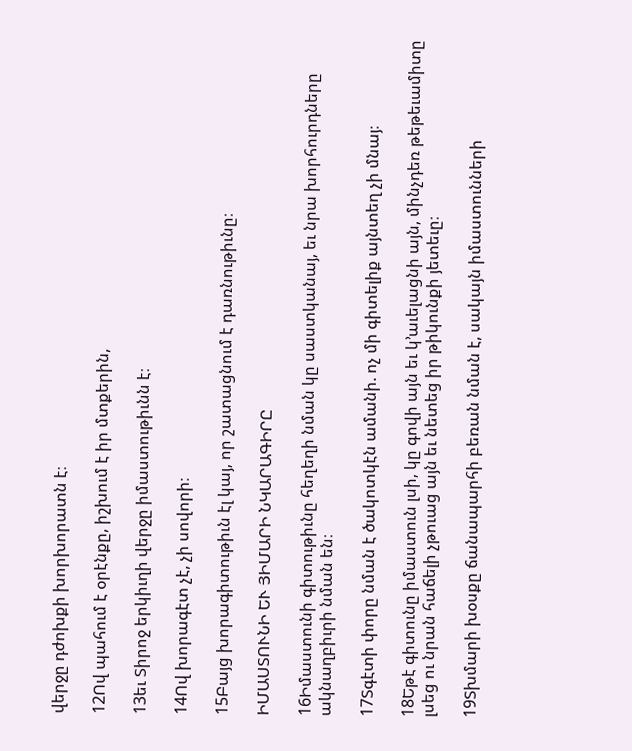վերջը դժոխքի խորխորատն է։

12Ով պահում է օրէնքը, իշխում է իր մտքերին,

13եւ Տիրոջ երկիւղի վերջը իմաստութիւնն է։

14Ով խորագէտ չէ, չի սովորի։

15Բայց խորագիտութիւն էլ կայ, որ շատացնում է դառնութիւնը։

ԻՄԱՍՏՈՒՆԻ ԵՒ ՅԻՄԱՐԻ ՆԿԱՐԱԳԻՐԸ

16Իմաստունի գիտութիւնը հեղեղի նման կը սաստկանայ, եւ նրա խորհուրդները ակնաղբիւրի նման են։

17Տգէտի փորը նման է ծակոտկէն ամանի. ոչ մի գիտելիք այնտեղ չի մնայ։

18Եթէ գիտունը իմաստուն լսի, կը գովի այն եւ կ’աւելացնի այն, մինչդեռ թեթեւամիտը լսեց ու նրան հաճելի չթուաց այն եւ նետեց իր թիկունքի յետեւը։

19Տխմարի խօսքը ճանապարհի բեռան նման է, սակայն իմաստունների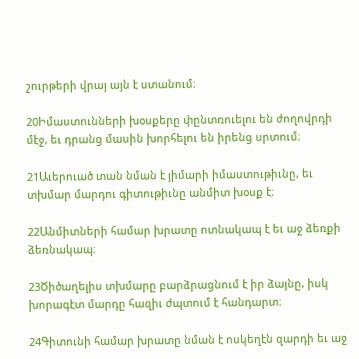շուրթերի վրայ այն է ստանում։

20Իմաստունների խօսքերը փընտռուելու են ժողովրդի մէջ, եւ դրանց մասին խորհելու են իրենց սրտում։

21Աւերուած տան նման է յիմարի իմաստութիւնը, եւ տխմար մարդու գիտութիւնը անմիտ խօսք է։

22Անմիտների համար խրատը ոտնակապ է եւ աջ ձեռքի ձեռնակապ։

23Ծիծաղելիս տխմարը բարձրացնում է իր ձայնը, իսկ խորագէտ մարդը հազիւ ժպտում է հանդարտ։

24Գիտունի համար խրատը նման է ոսկեղէն զարդի եւ աջ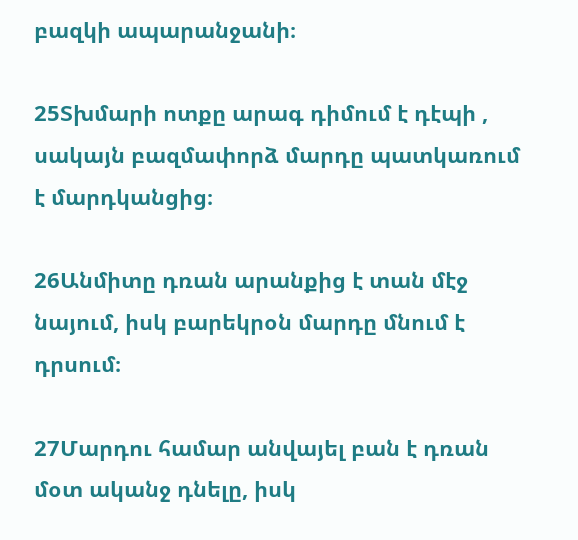բազկի ապարանջանի։

25Տխմարի ոտքը արագ դիմում է դէպի , սակայն բազմափորձ մարդը պատկառում է մարդկանցից։

26Անմիտը դռան արանքից է տան մէջ նայում, իսկ բարեկրօն մարդը մնում է դրսում։

27Մարդու համար անվայել բան է դռան մօտ ականջ դնելը, իսկ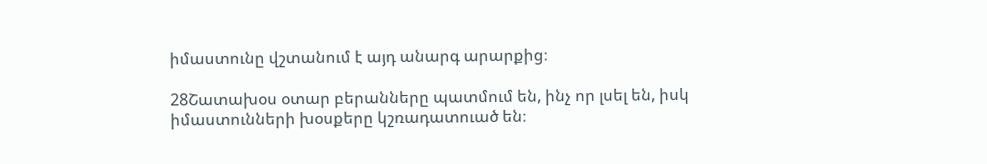իմաստունը վշտանում է այդ անարգ արարքից։

28Շատախօս օտար բերանները պատմում են, ինչ որ լսել են, իսկ իմաստունների խօսքերը կշռադատուած են։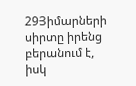29Յիմարների սիրտը իրենց բերանում է, իսկ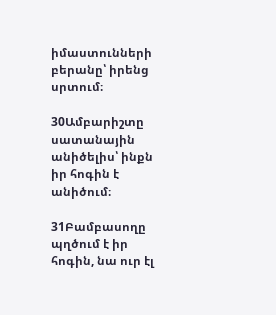իմաստունների բերանը՝ իրենց սրտում։

30Ամբարիշտը սատանային անիծելիս՝ ինքն իր հոգին է անիծում։

31Բամբասողը պղծում է իր հոգին, նա ուր էլ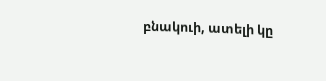բնակուի, ատելի կը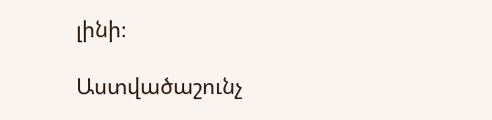լինի։

Աստվածաշունչ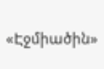«Էջմիածին»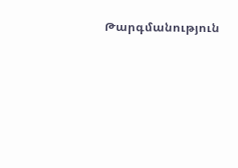Թարգմանություն